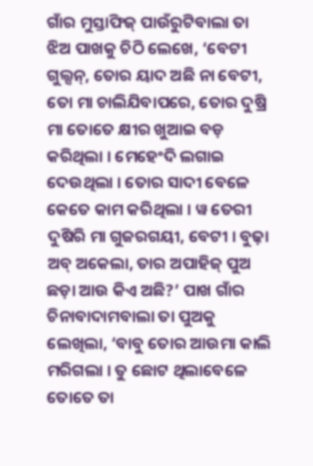ଗାଁର ମୁସ୍ତାଫିଜ୍ ପାଉଁରୁଟିବାଲା ତା ଝିଅ ପାଖକୁ ଚିଠି ଲେଖେ, ‘ବେଟୀ ଗୁଲ୍ସନ୍, ତୋର ୟାଦ ଅଛି ନା ବେଟୀ, ତୋ ମା ଚାଲିଯିବାପରେ, ତୋର ଦୁଷ୍ରି ମା ତୋତେ କ୍ଷୀର ଖୁଆଇ ବଡ଼ କରିଥିଲା । ମେହେଂଦି ଲଗାଇ ଦେଉଥିଲା । ତୋର ସାଦୀ ବେଳେ କେତେ କାମ କରିଥିଲା । ୱ ତେରୀ ଦୁଷିରି ମା ଗୁଜରଗୟୀ, ବେଟୀ । ବୁଢ଼ା ଅବ୍ ଅକେଲା, ତାର ଅପାହିଜ୍ ପୁଅ ଛଡ଼ା ଆଉ କିଏ ଅଛି?’ ପାଖ ଗାଁର ଚିନାବାଦାମବାଲା ତା ପୁଅକୁ ଲେଖିଲା, ‘ବାବୁ ତୋର ଆଉମା କାଲି ମରିଗଲା । ତୁ ଛୋଟ ଥିଲାବେଳେ ତୋତେ ତା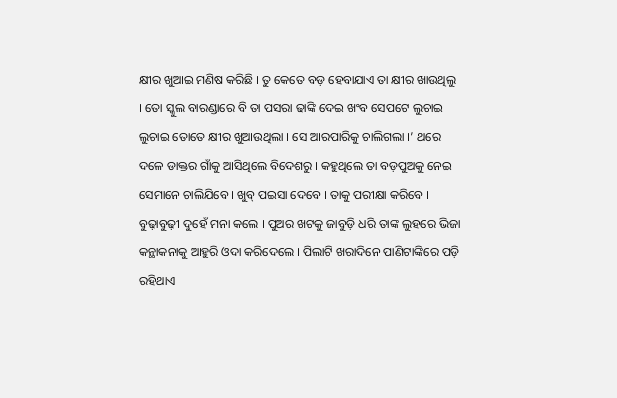କ୍ଷୀର ଖୁଆଇ ମଣିଷ କରିଛି । ତୁ କେତେ ବଡ଼ ହେବାଯାଏ ତା କ୍ଷୀର ଖାଉଥିଲୁ । ତୋ ସ୍କୁଲ ବାରଣ୍ଡାରେ ବି ତା ପସରା ଢାଙ୍କି ଦେଇ ଖଂବ ସେପଟେ ଲୁଚାଇ ଲୁଚାଇ ତୋତେ କ୍ଷୀର ଖୁଆଉଥିଲା । ସେ ଆରପାରିକୁ ଚାଲିଗଲା ।’ ଥରେ ଦଳେ ଡାକ୍ତର ଗାଁକୁ ଆସିଥିଲେ ବିଦେଶରୁ । କହୁଥିଲେ ତା ବଡ଼ପୁଅକୁ ନେଇ ସେମାନେ ଚାଲିଯିବେ । ଖୁବ୍ ପଇସା ଦେବେ । ତାକୁ ପରୀକ୍ଷା କରିବେ । ବୁଢ଼ାବୁଢ଼ୀ ଦୁହେଁ ମନା କଲେ । ପୁଅର ଖଟକୁ ଜାବୁଡ଼ି ଧରି ତାଙ୍କ ଲୁହରେ ଭିଜା କନ୍ଥାକନାକୁ ଆହୁରି ଓଦା କରିଦେଲେ । ପିଲାଟି ଖରାଦିନେ ପାଣିଟାଙ୍କିରେ ପଡ଼ି ରହିଥାଏ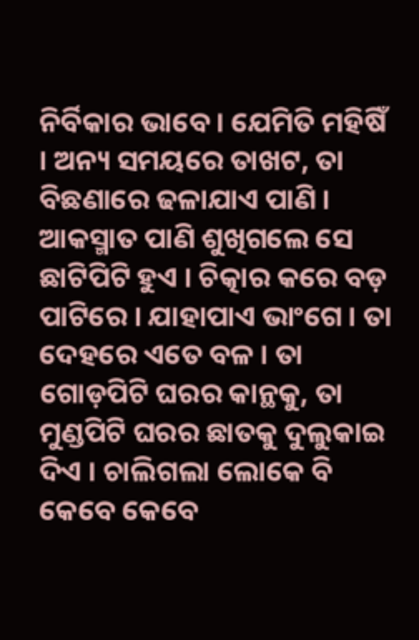ନିର୍ବିକାର ଭାବେ । ଯେମିତି ମହିଷିଁ । ଅନ୍ୟ ସମୟରେ ତାଖଟ, ତା ବିଛଣାରେ ଢଳାଯାଏ ପାଣି । ଆକସ୍ମାତ ପାଣି ଶୁଖିଗଲେ ସେ ଛାଟିପିଟି ହୁଏ । ଚିତ୍କାର କରେ ବଡ଼ ପାଟିରେ । ଯାହାପାଏ ଭାଂଗେ । ତା ଦେହରେ ଏତେ ବଳ । ତା ଗୋଡ଼ପିଟି ଘରର କାନ୍ଥକୁ, ତା ମୁଣ୍ଡପିଟି ଘରର ଛାତକୁ ଦୁଲୁକାଇ ଦିଏ । ଚାଲିଗଲା ଲୋକେ ବି କେବେ କେବେ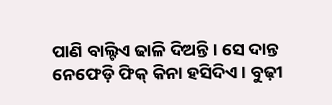ପାଣି ବାଲ୍ଟିଏ ଢାଳି ଦିଅନ୍ତି । ସେ ଦାନ୍ତ ନେଫେଡ଼ି ଫିକ୍ କିନା ହସିଦିଏ । ବୁଢ଼ୀ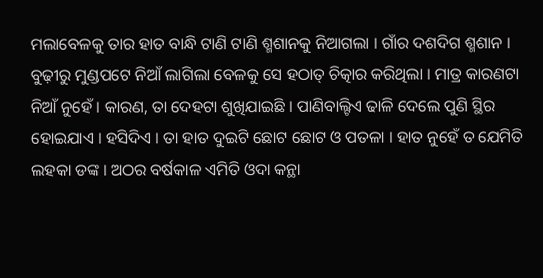ମଲାବେଳକୁ ତାର ହାତ ବାନ୍ଧି ଟାଣି ଟାଣି ଶ୍ମଶାନକୁ ନିଆଗଲା । ଗାଁର ଦଶଦିଗ ଶ୍ମଶାନ । ବୁଢ଼ୀରୁ ମୁଣ୍ଡପଟେ ନିଆଁ ଲାଗିଲା ବେଳକୁ ସେ ହଠାତ୍ ଚିତ୍କାର କରିଥିଲା । ମାତ୍ର କାରଣଟା ନିଆଁ ନୁହେଁ । କାରଣ, ତା ଦେହଟା ଶୁଖିଯାଇଛି । ପାଣିବାଲ୍ଟିଏ ଢାଳି ଦେଲେ ପୁଣି ସ୍ଥିର ହୋଇଯାଏ । ହସିଦିଏ । ତା ହାତ ଦୁଇଟି ଛୋଟ ଛୋଟ ଓ ପତଳା । ହାତ ନୁହେଁ ତ ଯେମିତି ଲହକା ଡଙ୍କ । ଅଠର ବର୍ଷକାଳ ଏମିତି ଓଦା କନ୍ଥା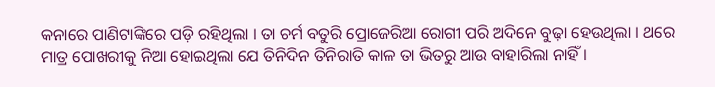କନାରେ ପାଣିଟାଙ୍କିରେ ପଡ଼ି ରହିଥିଲା । ତା ଚର୍ମ ବତୁରି ପ୍ରୋଜେରିଆ ରୋଗୀ ପରି ଅଦିନେ ବୁଢ଼ା ହେଉଥିଲା । ଥରେ ମାତ୍ର ପୋଖରୀକୁ ନିଆ ହୋଇଥିଲା ଯେ ତିନିଦିନ ତିନିରାତି କାଳ ତା ଭିତରୁ ଆଉ ବାହାରିଲା ନାହିଁ ।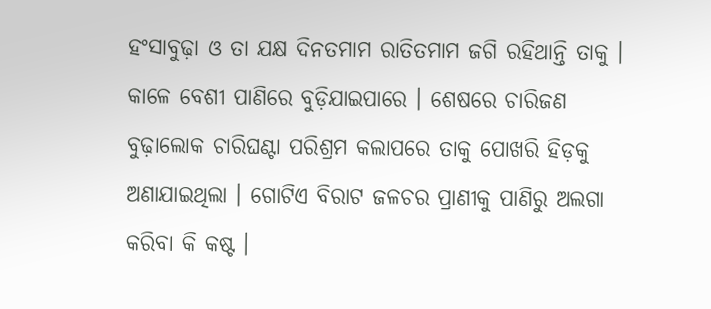ହଂସାବୁଢ଼ା ଓ ତା ଯକ୍ଷ ଦିନତମାମ ରାତିତମାମ ଜଗି ରହିଥାନ୍ତି ତାକୁ । କାଳେ ବେଶୀ ପାଣିରେ ବୁଡ଼ିଯାଇପାରେ । ଶେଷରେ ଚାରିଜଣ ବୁଢ଼ାଲୋକ ଚାରିଘଣ୍ଟା ପରିଶ୍ରମ କଲାପରେ ତାକୁ ପୋଖରି ହିଡ଼କୁ ଅଣାଯାଇଥିଲା । ଗୋଟିଏ ବିରାଟ ଜଳଚର ପ୍ରାଣୀକୁ ପାଣିରୁ ଅଲଗା କରିବା କି କଷ୍ଟ ।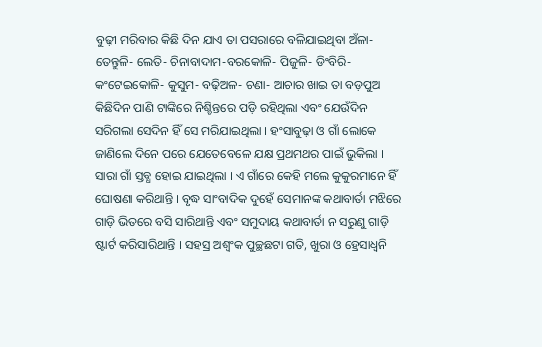ବୁଢ଼ୀ ମରିବାର କିଛି ଦିନ ଯାଏ ତା ପସରାରେ ବଳିଯାଇଥିବା ଅଁଳା- ତେନ୍ତୁଳି- ଲେତି- ଚିନାବାଦାମ-ବରକୋଳି- ପିଜୁଳି- ଡିଂବିରି- କଂଟେଇକୋଳି- କୁସୁମ- ବଢ଼ିଅଳ- ଚଣା- ଆଚାର ଖାଇ ତା ବଡ଼ପୁଅ କିଛିଦିନ ପାଣି ଟାଙ୍କିରେ ନିଶ୍ଚିନ୍ତରେ ପଡ଼ି ରହିଥିଲା ଏବଂ ଯେଉଁଦିନ ସରିଗଲା ସେଦିନ ହିଁ ସେ ମରିଯାଇଥିଲା । ହଂସାବୁଢ଼ା ଓ ଗାଁ ଲୋକେ ଜାଣିଲେ ଦିନେ ପରେ ଯେତେବେଳେ ଯକ୍ଷ ପ୍ରଥମଥର ପାଇଁ ଭୁକିଲା । ସାରା ଗାଁ ସ୍ତବ୍ଧ ହୋଇ ଯାଇଥିଲା । ଏ ଗାଁରେ କେହି ମଲେ କୁକୁରମାନେ ହିଁ ଘୋଷଣା କରିଥାନ୍ତି । ବୃଦ୍ଧ ସାଂବାଦିକ ଦୁହେଁ ସେମାନଙ୍କ କଥାବାର୍ତା ମଝିରେ ଗାଡ଼ି ଭିତରେ ବସି ସାରିଥାନ୍ତି ଏବଂ ସମୁଦାୟ କଥାବାର୍ତା ନ ସରୁଣୁ ଗାଡ଼ି ଷ୍ଟାର୍ଟ କରିସାରିଥାନ୍ତି । ସହସ୍ର ଅଶ୍ୱଂକ ପୁଚ୍ଛଛଟା ଗତି, ଖୁରା ଓ ହ୍ରେସାଧ୍ୱନି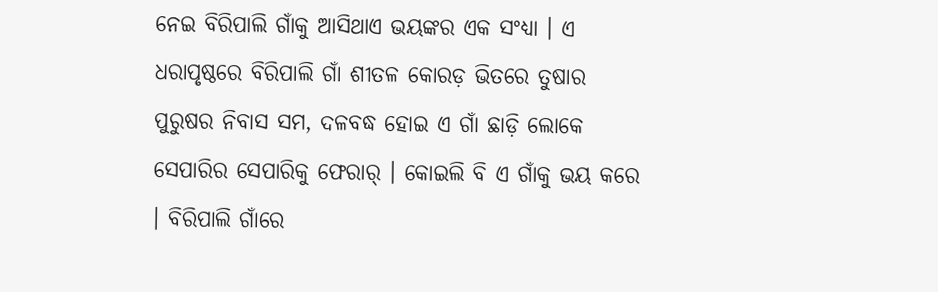ନେଇ ବିରିପାଲି ଗାଁକୁ ଆସିଥାଏ ଭୟଙ୍କର ଏକ ସଂଧ୍ୟା । ଏ ଧରାପୃଷ୍ଠରେ ବିରିପାଲି ଗାଁ ଶୀତଳ କୋରଡ଼ ଭିତରେ ତୁଷାର ପୁରୁଷର ନିବାସ ସମ, ଦଳବଦ୍ଧ ହୋଇ ଏ ଗାଁ ଛାଡ଼ି ଲୋକେ ସେପାରିର ସେପାରିକୁ ଫେରାର୍ । କୋଇଲି ବି ଏ ଗାଁକୁ ଭୟ କରେ । ବିରିପାଲି ଗାଁରେ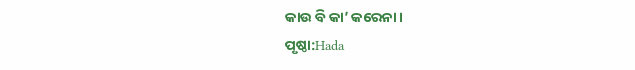କାଉ ବି କା’ କରେନା ।
ପୃଷ୍ଠା:Hada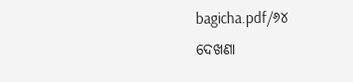bagicha.pdf/୬୪
ଦେଖଣା